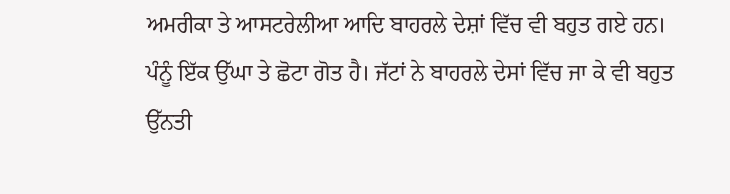ਅਮਰੀਕਾ ਤੇ ਆਸਟਰੇਲੀਆ ਆਦਿ ਬਾਹਰਲੇ ਦੇਸ਼ਾਂ ਵਿੱਚ ਵੀ ਬਹੁਤ ਗਏ ਹਨ।
ਪੰਨੂੰ ਇੱਕ ਉੱਘਾ ਤੇ ਛੋਟਾ ਗੋਤ ਹੈ। ਜੱਟਾਂ ਨੇ ਬਾਹਰਲੇ ਦੇਸਾਂ ਵਿੱਚ ਜਾ ਕੇ ਵੀ ਬਹੁਤ ਉੱਨਤੀ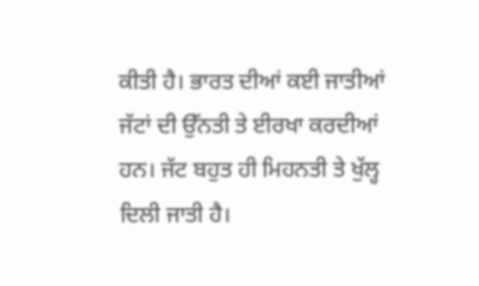ਕੀਤੀ ਹੈ। ਭਾਰਤ ਦੀਆਂ ਕਈ ਜਾਤੀਆਂ ਜੱਟਾਂ ਦੀ ਉੱਨਤੀ ਤੇ ਈਰਖਾ ਕਰਦੀਆਂ ਹਨ। ਜੱਟ ਬਹੁਤ ਹੀ ਮਿਹਨਤੀ ਤੇ ਖੁੱਲ੍ਹ ਦਿਲੀ ਜਾਤੀ ਹੈ।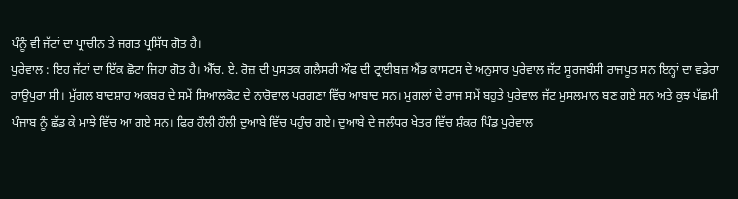ਪੰਨੂੰ ਵੀ ਜੱਟਾਂ ਦਾ ਪ੍ਰਾਚੀਨ ਤੇ ਜਗਤ ਪ੍ਰਸਿੱਧ ਗੋਤ ਹੈ।
ਪੁਰੇਵਾਲ : ਇਹ ਜੱਟਾਂ ਦਾ ਇੱਕ ਛੋਟਾ ਜਿਹਾ ਗੋਤ ਹੈ। ਐੱਚ. ਏ. ਰੋਜ਼ ਦੀ ਪੁਸਤਕ ਗਲੈਸਰੀ ਔਫ ਦੀ ਟ੍ਰਾਈਬਜ਼ ਐਂਡ ਕਾਸਟਸ ਦੇ ਅਨੁਸਾਰ ਪੁਰੇਵਾਲ ਜੱਟ ਸੂਰਜਬੰਸੀ ਰਾਜਪੂਤ ਸਨ ਇਨ੍ਹਾਂ ਦਾ ਵਡੇਰਾ ਰਾਉਪੁਰਾ ਸੀ। ਮੁੱਗਲ ਬਾਦਸ਼ਾਹ ਅਕਬਰ ਦੇ ਸਮੇਂ ਸਿਆਲਕੋਟ ਦੇ ਨਾਰੋਵਾਲ ਪਰਗਣਾ ਵਿੱਚ ਆਬਾਦ ਸਨ। ਮੁਗਲਾਂ ਦੇ ਰਾਜ ਸਮੇਂ ਬਹੁਤੇ ਪੁਰੇਵਾਲ ਜੱਟ ਮੁਸਲਮਾਨ ਬਣ ਗਏ ਸਨ ਅਤੇ ਕੁਝ ਪੱਛਮੀ ਪੰਜਾਬ ਨੂੰ ਛੱਡ ਕੇ ਮਾਝੇ ਵਿੱਚ ਆ ਗਏ ਸਨ। ਫਿਰ ਹੌਲੀ ਹੌਲੀ ਦੁਆਬੇ ਵਿੱਚ ਪਹੁੰਚ ਗਏ। ਦੁਆਬੇ ਦੇ ਜਲੰਧਰ ਖੇਤਰ ਵਿੱਚ ਸ਼ੰਕਰ ਪਿੰਡ ਪੁਰੇਵਾਲ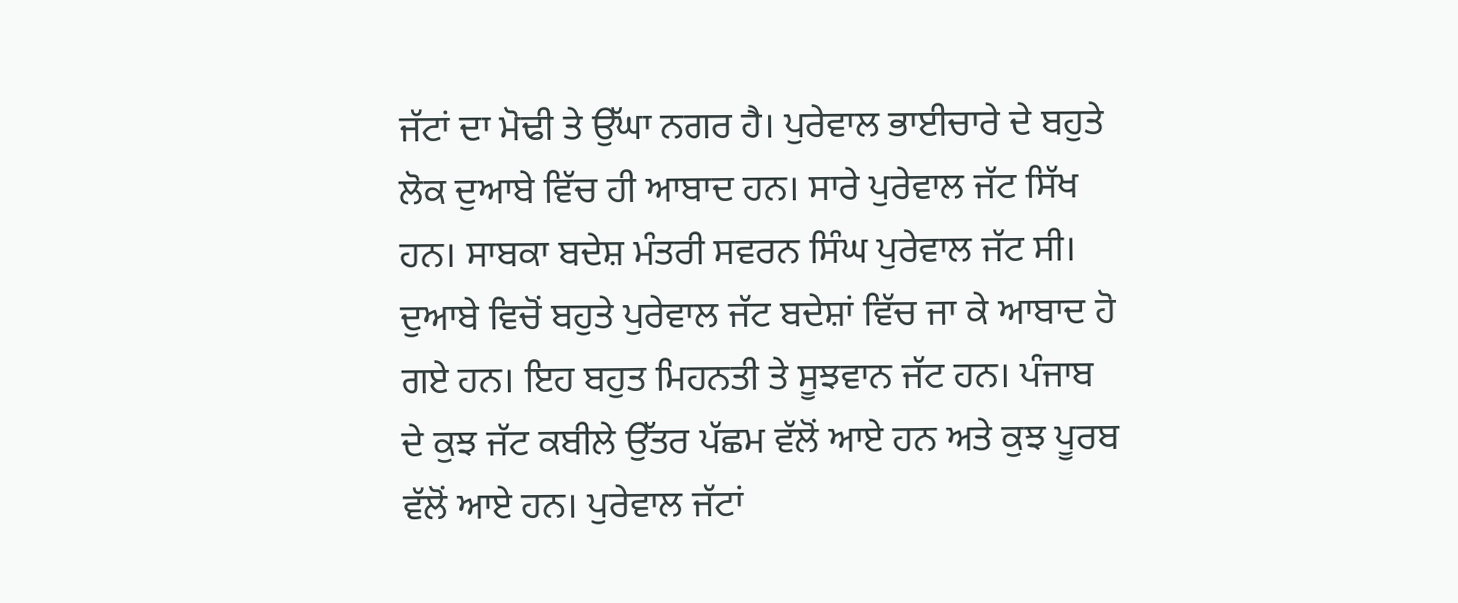ਜੱਟਾਂ ਦਾ ਮੋਢੀ ਤੇ ਉੱਘਾ ਨਗਰ ਹੈ। ਪੁਰੇਵਾਲ ਭਾਈਚਾਰੇ ਦੇ ਬਹੁਤੇ ਲੋਕ ਦੁਆਬੇ ਵਿੱਚ ਹੀ ਆਬਾਦ ਹਨ। ਸਾਰੇ ਪੁਰੇਵਾਲ ਜੱਟ ਸਿੱਖ ਹਨ। ਸਾਬਕਾ ਬਦੇਸ਼ ਮੰਤਰੀ ਸਵਰਨ ਸਿੰਘ ਪੁਰੇਵਾਲ ਜੱਟ ਸੀ। ਦੁਆਬੇ ਵਿਚੋਂ ਬਹੁਤੇ ਪੁਰੇਵਾਲ ਜੱਟ ਬਦੇਸ਼ਾਂ ਵਿੱਚ ਜਾ ਕੇ ਆਬਾਦ ਹੋ ਗਏ ਹਨ। ਇਹ ਬਹੁਤ ਮਿਹਨਤੀ ਤੇ ਸੂਝਵਾਨ ਜੱਟ ਹਨ। ਪੰਜਾਬ ਦੇ ਕੁਝ ਜੱਟ ਕਬੀਲੇ ਉੱਤਰ ਪੱਛਮ ਵੱਲੋਂ ਆਏ ਹਨ ਅਤੇ ਕੁਝ ਪੂਰਬ ਵੱਲੋਂ ਆਏ ਹਨ। ਪੁਰੇਵਾਲ ਜੱਟਾਂ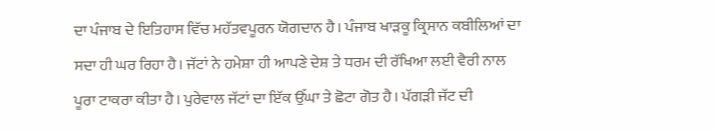ਦਾ ਪੰਜਾਬ ਦੇ ਇਤਿਹਾਸ ਵਿੱਚ ਮਹੱਤਵਪੂਰਨ ਯੋਗਦਾਨ ਹੈ। ਪੰਜਾਬ ਖਾੜਕੂ ਕ੍ਰਿਸਾਨ ਕਬੀਲਿਆਂ ਦਾ ਸਦਾ ਹੀ ਘਰ ਰਿਹਾ ਹੈ। ਜੱਟਾਂ ਨੇ ਹਮੇਸ਼ਾ ਹੀ ਆਪਣੇ ਦੇਸ਼ ਤੇ ਧਰਮ ਦੀ ਰੱਖਿਆ ਲਈ ਵੈਰੀ ਨਾਲ ਪੂਰਾ ਟਾਕਰਾ ਕੀਤਾ ਹੈ। ਪੁਰੇਵਾਲ ਜੱਟਾਂ ਦਾ ਇੱਕ ਉੱਘਾ ਤੇ ਛੋਟਾ ਗੋਤ ਹੈ। ਪੱਗੜੀ ਜੱਟ ਦੀ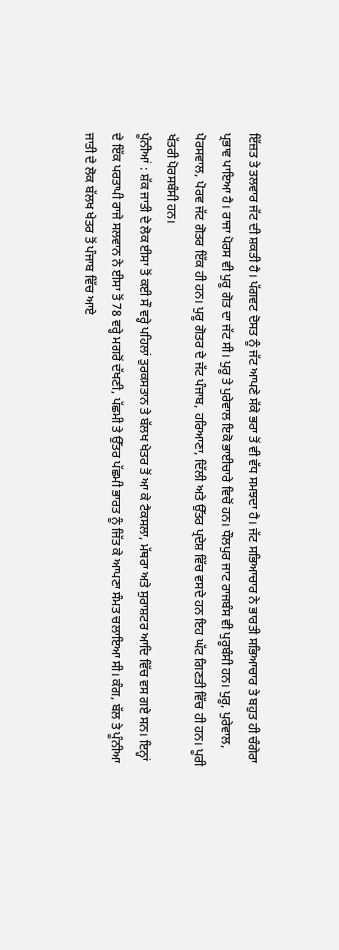ਇੱਜ਼ਤ ਤੇ ਤਲਵਾਰ ਜੱਟ ਦੀ ਸ਼ਕਤੀ ਹੈ। ਪੱਗਵਟ ਦੋਸਤ ਨੂੰ ਜੱਟ ਆਪਣੇ ਸੱਕੇ ਭਰਾ ਤੋਂ ਵੀ ਵੱਧ ਸਮਝਦਾ ਹੈ। ਜੱਟ ਸਭਿਆਚਾਰ ਨੇ ਭਾਰਤੀ ਸਭਿਆਚਾਰ ਤੇ ਬਹੁਤ ਹੀ ਚੰਗੇਰਾ ਪ੍ਰਭਾਵ ਪਾਇਆ ਹੈ। ਰਾਜਾ ਪੋਰਸ ਵੀ ਪੁਰੂ ਗੋਤ ਦਾ ਜੱਟ ਸੀ। ਪੁਰੂ ਤੇ ਪੁਰੇਵਾਲ ਇਕੋ ਭਾਈਚਾਰੇ ਵਿਚੋਂ ਹਨ। ਧੌਲਪੁਰ ਜਾਟ ਰਾਜਬੰਸ ਵੀ ਪੁਰੂਬੰਸੀ ਹਨ। ਪੁਰੂ, ਪੁਰੇਵਾਲ, ਪੋਰਸਵਾਲ, ਪੋਰਵ ਜੱਟ ਗੋਤਰ ਇੱਕ ਹੀ ਹਨ। ਪੁਰੂ ਗੋਤਰ ਦੇ ਜੱਟ ਪੰਜਾਬ, ਹਰਿਆਣਾ, ਦਿੱਲੀ ਅਤੇ ਉੱਤਰ ਪ੍ਰਦੇਸ਼ ਵਿੱਚ ਵਸਦੇ ਹਨ ਇਹ ਘੱਟ ਗਿਣਤੀ ਵਿੱਚ ਹੀ ਹਨ। ਪੂਰੀ ਖੱਤਰੀ ਪੋਰਸਬੰਸੀ ਹਨ।
ਪੂੰਨੀਆਂ : ਸ਼ੱਕ ਜਾਤੀ ਦੇ ਲੋਕ ਈਸਾ ਤੋਂ ਕਈ ਸੌ ਵਰ੍ਹੇ ਪਹਿਲਾਂ ਤੁਰਕਸਤਾਨ ਤੇ ਬੱਲਖ ਖੇਤਰ ਤੋਂ ਆ ਕੇ ਟੈਕਸਲਾ, ਮੱਥਰਾ ਅਤੇ ਸੁਰਾਸ਼ਟਰ ਆਦਿ ਵਿੱਚ ਵਸ ਗਏ ਸਨ। ਇਨ੍ਹਾਂ ਦੇ ਇੱਕ ਪਰਤਾਪੀ ਰਾਜੇ ਸਲਵਾਨ ਨੇ ਈਸਾ ਤੋਂ 78 ਵਰ੍ਹੇ ਮਗਰੋਂ ਦੱਖਣੀ, ਪੱਛਮੀ ਤੇ ਉੱਤਰ ਪੱਛਮੀ ਭਾਰਤ ਨੂੰ ਜਿੱਤ ਕੇ ਆਪਣਾ ਸੰਮਤ ਚਲਾਇਆ ਸੀ। ਕੰਗ, ਬੱਲ ਤੇ ਪੂੰਨੀਆ ਜਾਤੀ ਦੇ ਲੋਕ ਬੱਲਖ ਖੇਤਰ ਤੋਂ ਪੰਜਾਬ ਵਿੱਚ ਆਏ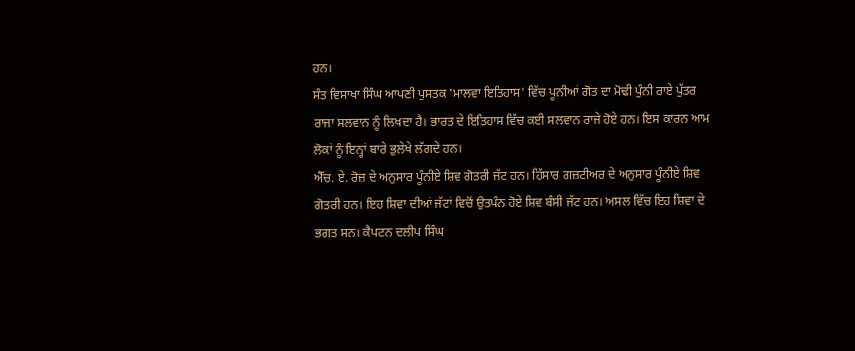ਹਨ।
ਸੰਤ ਵਿਸਾਖਾ ਸਿੰਘ ਆਪਣੀ ਪੁਸਤਕ 'ਮਾਲਵਾ ਇਤਿਹਾਸ' ਵਿੱਚ ਪੂਨੀਆਂ ਗੋਤ ਦਾ ਮੋਢੀ ਪੁੰਨੀ ਰਾਏ ਪੁੱਤਰ ਰਾਜਾ ਸਲਵਾਨ ਨੂੰ ਲਿਖਦਾ ਹੈ। ਭਾਰਤ ਦੇ ਇਤਿਹਾਸ ਵਿੱਚ ਕਈ ਸਲਵਾਨ ਰਾਜੇ ਹੋਏ ਹਨ। ਇਸ ਕਾਰਨ ਆਮ ਲੋਕਾਂ ਨੂੰ ਇਨ੍ਹਾਂ ਬਾਰੇ ਭੁਲੇਖੇ ਲੱਗਦੇ ਹਨ।
ਐੱਚ. ਏ. ਰੋਜ਼ ਦੇ ਅਨੁਸਾਰ ਪੂੰਨੀਏ ਸ਼ਿਵ ਗੋਤਰੀ ਜੱਟ ਹਨ। ਹਿੱਸਾਰ ਗਜ਼ਟੀਅਰ ਦੇ ਅਨੁਸਾਰ ਪੂੰਨੀਏ ਸ਼ਿਵ ਗੋਤਰੀ ਹਨ। ਇਹ ਸ਼ਿਵਾ ਦੀਆਂ ਜੱਟਾਂ ਵਿਚੋਂ ਉਤਪੰਨ ਹੋਏ ਸ਼ਿਵ ਬੰਸੀ ਜੱਟ ਹਨ। ਅਸਲ ਵਿੱਚ ਇਹ ਸ਼ਿਵਾ ਦੇ ਭਗਤ ਸਨ। ਕੈਪਟਨ ਦਲੀਪ ਸਿੰਘ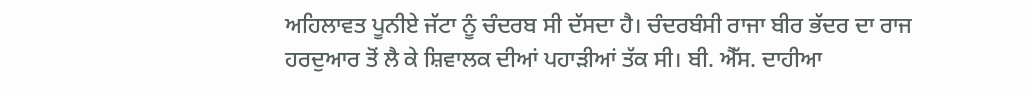ਅਹਿਲਾਵਤ ਪੂਨੀਏ ਜੱਟਾ ਨੂੰ ਚੰਦਰਬ ਸੀ ਦੱਸਦਾ ਹੈ। ਚੰਦਰਬੰਸੀ ਰਾਜਾ ਬੀਰ ਭੱਦਰ ਦਾ ਰਾਜ ਹਰਦੁਆਰ ਤੋਂ ਲੈ ਕੇ ਸ਼ਿਵਾਲਕ ਦੀਆਂ ਪਹਾੜੀਆਂ ਤੱਕ ਸੀ। ਬੀ. ਐੱਸ. ਦਾਹੀਆ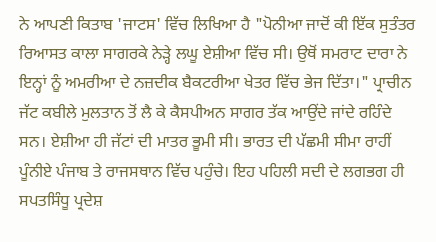ਨੇ ਆਪਣੀ ਕਿਤਾਬ 'ਜਾਟਸ' ਵਿੱਚ ਲਿਖਿਆ ਹੈ "ਪੋਨੀਆ ਜਾਦੋਂ ਕੀ ਇੱਕ ਸੁਤੰਤਰ ਰਿਆਸਤ ਕਾਲਾ ਸਾਗਰਕੇ ਨੇੜ੍ਹੇ ਲਘੂ ਏਸ਼ੀਆ ਵਿੱਚ ਸੀ। ਉਥੋਂ ਸਮਰਾਟ ਦਾਰਾ ਨੇ ਇਨ੍ਹਾਂ ਨੂੰ ਅਮਰੀਆ ਦੇ ਨਜ਼ਦੀਕ ਬੈਕਟਰੀਆ ਖੇਤਰ ਵਿੱਚ ਭੇਜ ਦਿੱਤਾ।" ਪ੍ਰਾਚੀਨ ਜੱਟ ਕਬੀਲੇ ਮੁਲਤਾਨ ਤੋਂ ਲੈ ਕੇ ਕੈਸਪੀਅਨ ਸਾਗਰ ਤੱਕ ਆਉਂਦੇ ਜਾਂਦੇ ਰਹਿੰਦੇ ਸਨ। ਏਸ਼ੀਆ ਹੀ ਜੱਟਾਂ ਦੀ ਮਾਤਰ ਭੂਮੀ ਸੀ। ਭਾਰਤ ਦੀ ਪੱਛਮੀ ਸੀਮਾ ਰਾਹੀਂ ਪੂੰਨੀਏ ਪੰਜਾਬ ਤੇ ਰਾਜਸਥਾਨ ਵਿੱਚ ਪਹੁੰਚੇ। ਇਹ ਪਹਿਲੀ ਸਦੀ ਦੇ ਲਗਭਗ ਹੀ ਸਪਤਸਿੰਧੂ ਪ੍ਰਦੇਸ਼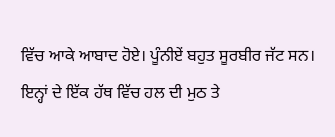ਵਿੱਚ ਆਕੇ ਆਬਾਦ ਹੋਏ। ਪੂੰਨੀਏਂ ਬਹੁਤ ਸੂਰਬੀਰ ਜੱਟ ਸਨ। ਇਨ੍ਹਾਂ ਦੇ ਇੱਕ ਹੱਥ ਵਿੱਚ ਹਲ ਦੀ ਮੁਠ ਤੇ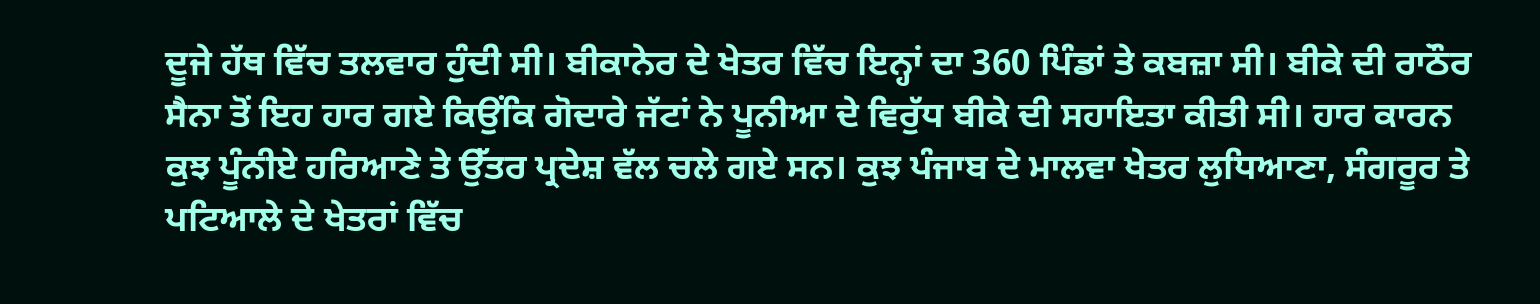ਦੂਜੇ ਹੱਥ ਵਿੱਚ ਤਲਵਾਰ ਹੁੰਦੀ ਸੀ। ਬੀਕਾਨੇਰ ਦੇ ਖੇਤਰ ਵਿੱਚ ਇਨ੍ਹਾਂ ਦਾ 360 ਪਿੰਡਾਂ ਤੇ ਕਬਜ਼ਾ ਸੀ। ਬੀਕੇ ਦੀ ਰਾਠੌਰ ਸੈਨਾ ਤੋਂ ਇਹ ਹਾਰ ਗਏ ਕਿਉਂਕਿ ਗੋਦਾਰੇ ਜੱਟਾਂ ਨੇ ਪੂਨੀਆ ਦੇ ਵਿਰੁੱਧ ਬੀਕੇ ਦੀ ਸਹਾਇਤਾ ਕੀਤੀ ਸੀ। ਹਾਰ ਕਾਰਨ ਕੁਝ ਪੂੰਨੀਏ ਹਰਿਆਣੇ ਤੇ ਉੱਤਰ ਪ੍ਰਦੇਸ਼ ਵੱਲ ਚਲੇ ਗਏ ਸਨ। ਕੁਝ ਪੰਜਾਬ ਦੇ ਮਾਲਵਾ ਖੇਤਰ ਲੁਧਿਆਣਾ, ਸੰਗਰੂਰ ਤੇ ਪਟਿਆਲੇ ਦੇ ਖੇਤਰਾਂ ਵਿੱਚ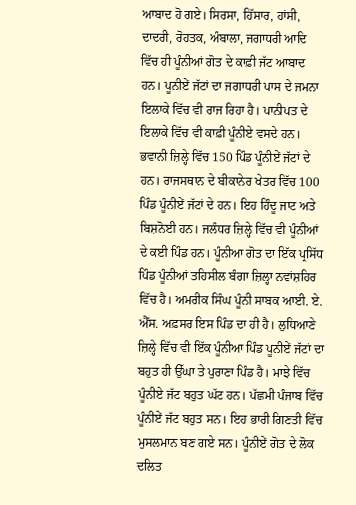ਆਬਾਦ ਹੋ ਗਏ। ਸਿਰਸਾ, ਹਿੱਸਾਰ, ਹਾਂਸੀ, ਦਾਦਰੀ, ਰੋਹਤਕ, ਅੰਬਾਲਾ, ਜਗਾਧਰੀ ਆਦਿ ਵਿੱਚ ਹੀ ਪੂੰਨੀਆਂ ਗੋਤ ਦੇ ਕਾਫ਼ੀ ਜੱਟ ਆਬਾਦ ਹਨ। ਪੂਨੀਏਂ ਜੱਟਾਂ ਦਾ ਜਗਾਧਰੀ ਪਾਸ ਦੇ ਜਮਨਾ ਇਲਾਕੇ ਵਿੱਚ ਵੀ ਰਾਜ ਰਿਹਾ ਹੈ। ਪਾਨੀਪਤ ਦੇ ਇਲਾਕੇ ਵਿੱਚ ਵੀ ਕਾਫ਼ੀ ਪੂੰਨੀਏ ਵਸਦੇ ਹਨ। ਭਵਾਨੀ ਜ਼ਿਲ੍ਹੇ ਵਿੱਚ 150 ਪਿੰਡ ਪੂੰਨੀਏਂ ਜੱਟਾਂ ਦੇ ਹਨ। ਰਾਜਸਥਾਨ ਦੇ ਬੀਕਾਨੇਰ ਖੇਤਰ ਵਿੱਚ 100 ਪਿੰਡ ਪੂੰਨੀਏਂ ਜੱਟਾਂ ਦੇ ਹਨ। ਇਹ ਹਿੰਦੂ ਜਾਟ ਅਤੇ ਬਿਸ਼ਨੋਈ ਹਨ। ਜਲੰਧਰ ਜ਼ਿਲ੍ਹੇ ਵਿੱਚ ਵੀ ਪੂੰਨੀਆਂ ਦੇ ਕਈ ਪਿੰਡ ਹਨ। ਪੂੰਨੀਆ ਗੋਤ ਦਾ ਇੱਕ ਪ੍ਰਸਿੱਧ ਪਿੰਡ ਪੂੰਨੀਆਂ ਤਹਿਸੀਲ ਬੰਗਾ ਜ਼ਿਲ੍ਹਾ ਨਵਾਂਸ਼ਹਿਰ ਵਿੱਚ ਹੈ। ਅਮਰੀਕ ਸਿੰਘ ਪੂੰਨੀ ਸਾਬਕ ਆਈ. ਏ. ਐੱਸ. ਅਫ਼ਸਰ ਇਸ ਪਿੰਡ ਦਾ ਹੀ ਹੈ। ਲੁਧਿਆਣੇ ਜ਼ਿਲ੍ਹੇ ਵਿੱਚ ਵੀ ਇੱਕ ਪੂੰਨੀਆ ਪਿੰਡ ਪੂਨੀਏਂ ਜੱਟਾਂ ਦਾ ਬਹੁਤ ਹੀ ਉੱਘਾ ਤੇ ਪੁਰਾਣਾ ਪਿੰਡ ਹੈ। ਮਾਝੇ ਵਿੱਚ ਪੂੰਨੀਏ ਜੱਟ ਬਹੁਤ ਘੱਟ ਹਨ। ਪੱਛਮੀ ਪੰਜਾਬ ਵਿੱਚ ਪੂੰਨੀਏਂ ਜੱਟ ਬਹੁਤ ਸਨ। ਇਹ ਭਾਰੀ ਗਿਣਤੀ ਵਿੱਚ ਮੁਸਲਮਾਨ ਬਣ ਗਏ ਸਨ। ਪੂੰਨੀਏਂ ਗੋਤ ਦੇ ਲੋਕ ਦਲਿਤ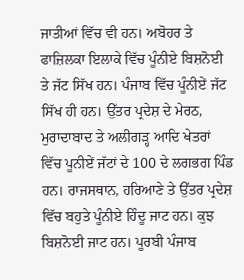ਜਾਤੀਆਂ ਵਿੱਚ ਵੀ ਹਨ। ਅਬੋਹਰ ਤੇ ਫਾਜ਼ਿਲਕਾ ਇਲਾਕੇ ਵਿੱਚ ਪੂੰਨੀਏ ਬਿਸ਼ਨੋਈ ਤੇ ਜੱਟ ਸਿੱਖ ਹਨ। ਪੰਜਾਬ ਵਿੱਚ ਪੂੰਨੀਏਂ ਜੱਟ ਸਿੱਖ ਹੀ ਹਨ। ਉੱਤਰ ਪ੍ਰਦੇਸ਼ ਦੇ ਮੇਰਠ, ਮੁਰਾਦਾਬਾਦ ਤੇ ਅਲੀਗੜ੍ਹ ਆਦਿ ਖੇਤਰਾਂ ਵਿੱਚ ਪੂਨੀਏਂ ਜੱਟਾਂ ਦੇ 100 ਦੇ ਲਗਭਗ ਪਿੰਡ ਹਨ। ਰਾਜਸਥਾਨ, ਹਰਿਆਣੇ ਤੇ ਉੱਤਰ ਪ੍ਰਦੇਸ਼ ਵਿੱਚ ਬਹੁਤੇ ਪੂੰਨੀਏ ਹਿੰਦੂ ਜਾਟ ਹਨ। ਕੁਝ ਬਿਸ਼ਨੋਈ ਜਾਟ ਹਨ। ਪੂਰਬੀ ਪੰਜਾਬ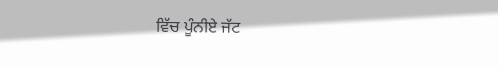ਵਿੱਚ ਪੂੰਨੀਏ ਜੱਟ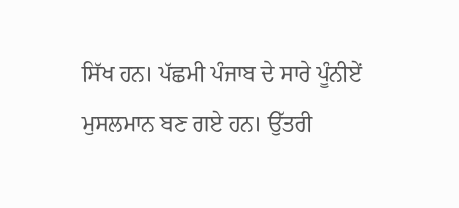ਸਿੱਖ ਹਨ। ਪੱਛਮੀ ਪੰਜਾਬ ਦੇ ਸਾਰੇ ਪੂੰਨੀਏਂ ਮੁਸਲਮਾਨ ਬਣ ਗਏ ਹਨ। ਉੱਤਰੀ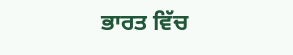ਭਾਰਤ ਵਿੱਚ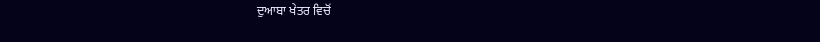ਦੁਆਬਾ ਖੇਤਰ ਵਿਚੋਂ